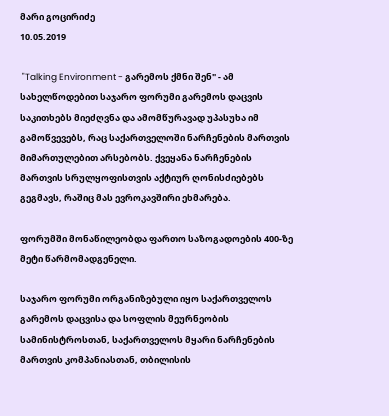მარი გოცირიძე
10.05.2019

 "Talking Environment - გარემოს ქმნი შენ" - ამ სახელწოდებით საჯარო ფორუმი გარემოს დაცვის საკითხებს მიეძღვნა და ამომწურავად უპასუხა იმ გამოწვევებს, რაც საქართველოში ნარჩენების მართვის მიმართულებით არსებობს. ქვეყანა ნარჩენების მართვის სრულყოფისთვის აქტიურ ღონისძიებებს გეგმავს, რაშიც მას ევროკავშირი ეხმარება.

ფორუმში მონაწილეობდა ფართო საზოგადოების 400-ზე მეტი წარმომადგენელი.

საჯარო ფორუმი ორგანიზებული იყო საქართველოს გარემოს დაცვისა და სოფლის მეურნეობის სამინისტროსთან, საქართველოს მყარი ნარჩენების მართვის კომპანიასთან, თბილისის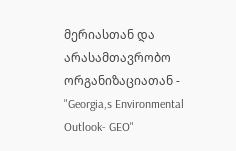მერიასთან და არასამთავრობო ორგანიზაციათან - "Georgia,s Environmental Outlook- GEO"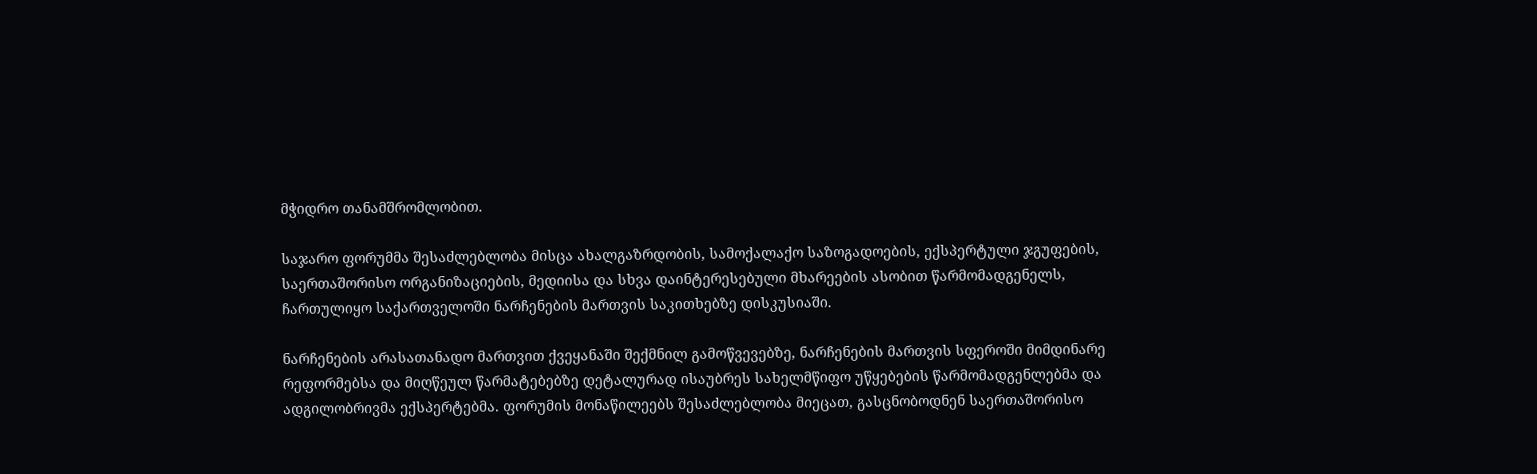მჭიდრო თანამშრომლობით.

საჯარო ფორუმმა შესაძლებლობა მისცა ახალგაზრდობის, სამოქალაქო საზოგადოების, ექსპერტული ჯგუფების, საერთაშორისო ორგანიზაციების, მედიისა და სხვა დაინტერესებული მხარეების ასობით წარმომადგენელს, ჩართულიყო საქართველოში ნარჩენების მართვის საკითხებზე დისკუსიაში.

ნარჩენების არასათანადო მართვით ქვეყანაში შექმნილ გამოწვევებზე, ნარჩენების მართვის სფეროში მიმდინარე რეფორმებსა და მიღწეულ წარმატებებზე დეტალურად ისაუბრეს სახელმწიფო უწყებების წარმომადგენლებმა და ადგილობრივმა ექსპერტებმა. ფორუმის მონაწილეებს შესაძლებლობა მიეცათ, გასცნობოდნენ საერთაშორისო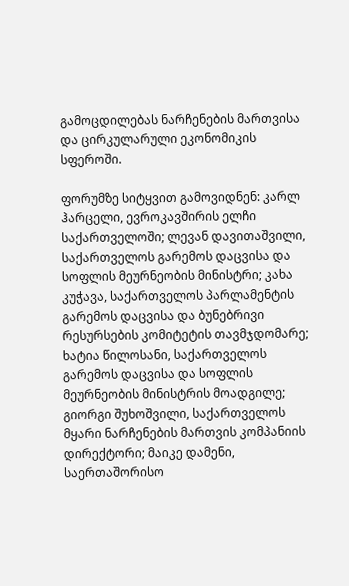გამოცდილებას ნარჩენების მართვისა და ცირკულარული ეკონომიკის სფეროში.

ფორუმზე სიტყვით გამოვიდნენ: კარლ ჰარცელი, ევროკავშირის ელჩი საქართველოში; ლევან დავითაშვილი, საქართველოს გარემოს დაცვისა და სოფლის მეურნეობის მინისტრი; კახა კუჭავა, საქართველოს პარლამენტის გარემოს დაცვისა და ბუნებრივი რესურსების კომიტეტის თავმჯდომარე; ხატია წილოსანი, საქართველოს გარემოს დაცვისა და სოფლის მეურნეობის მინისტრის მოადგილე; გიორგი შუხოშვილი, საქართველოს მყარი ნარჩენების მართვის კომპანიის დირექტორი; მაიკე დამენი, საერთაშორისო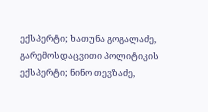ექსპერტი; ხათუნა გოგალაძე, გარემოსდაცვითი პოლიტიკის ექსპერტი; ნინო თევზაძე,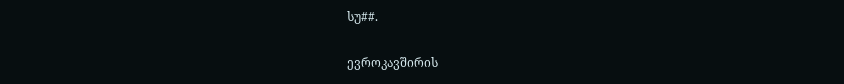სუ##.

ევროკავშირის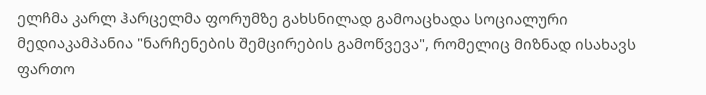ელჩმა კარლ ჰარცელმა ფორუმზე გახსნილად გამოაცხადა სოციალური მედიაკამპანია "ნარჩენების შემცირების გამოწვევა", რომელიც მიზნად ისახავს ფართო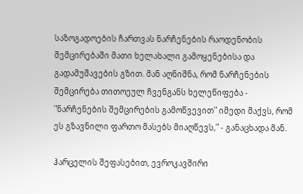საზოგადოების ჩართვას ნარჩენების რაოდენობის შემცირებაში მათი ხელახალი გამოყენებისა და გადამუშავების გზით. მან აღნიშნა, რომ ნარჩენების შემცირება თითოეულ ჩვენგანს ხელეწიფება - "ნარჩენების შემცირების გამოწვევით" იმედი მაქვს, რომ ეს გზავნილი ფართო მასებს მიაღწევს," - განაცხადა მან.

ჰარცელის შეფასებით, ევროკავშირი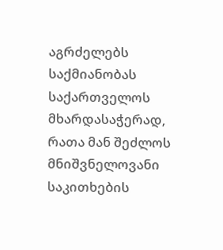აგრძელებს საქმიანობას საქართველოს მხარდასაჭერად, რათა მან შეძლოს მნიშვნელოვანი საკითხების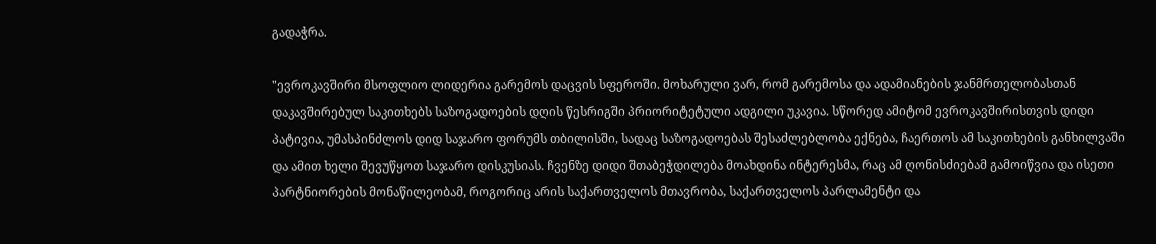გადაჭრა.

"ევროკავშირი მსოფლიო ლიდერია გარემოს დაცვის სფეროში. მოხარული ვარ, რომ გარემოსა და ადამიანების ჯანმრთელობასთან დაკავშირებულ საკითხებს საზოგადოების დღის წესრიგში პრიორიტეტული ადგილი უკავია. სწორედ ამიტომ ევროკავშირისთვის დიდი პატივია, უმასპინძლოს დიდ საჯარო ფორუმს თბილისში, სადაც საზოგადოებას შესაძლებლობა ექნება, ჩაერთოს ამ საკითხების განხილვაში და ამით ხელი შევუწყოთ საჯარო დისკუსიას. ჩვენზე დიდი შთაბეჭდილება მოახდინა ინტერესმა, რაც ამ ღონისძიებამ გამოიწვია და ისეთი პარტნიორების მონაწილეობამ, როგორიც არის საქართველოს მთავრობა, საქართველოს პარლამენტი და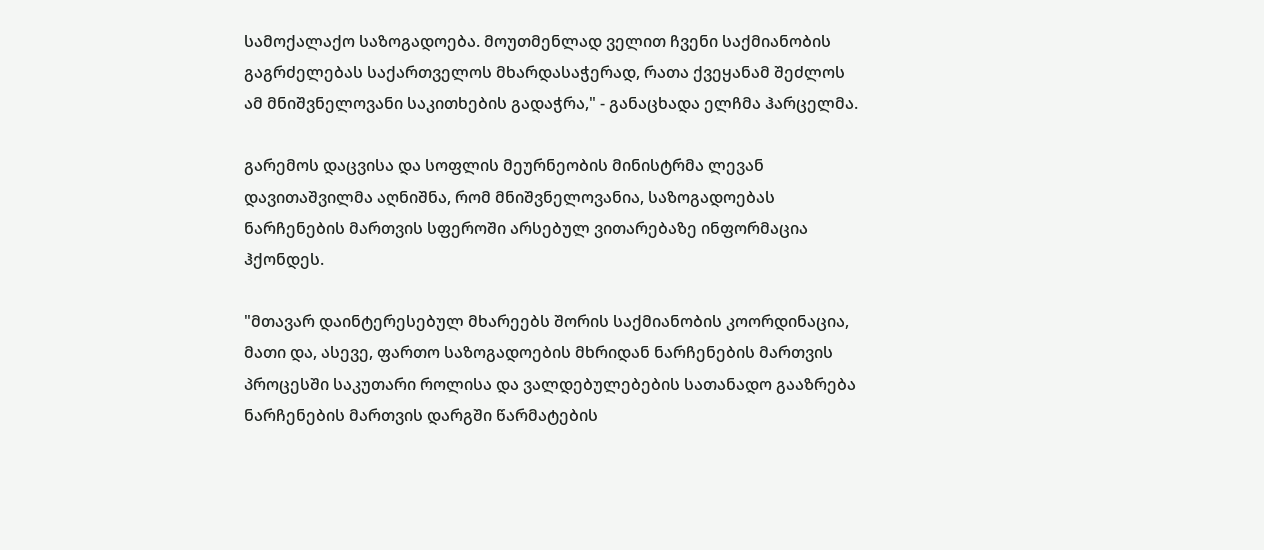სამოქალაქო საზოგადოება. მოუთმენლად ველით ჩვენი საქმიანობის გაგრძელებას საქართველოს მხარდასაჭერად, რათა ქვეყანამ შეძლოს ამ მნიშვნელოვანი საკითხების გადაჭრა," - განაცხადა ელჩმა ჰარცელმა.

გარემოს დაცვისა და სოფლის მეურნეობის მინისტრმა ლევან დავითაშვილმა აღნიშნა, რომ მნიშვნელოვანია, საზოგადოებას ნარჩენების მართვის სფეროში არსებულ ვითარებაზე ინფორმაცია ჰქონდეს.

"მთავარ დაინტერესებულ მხარეებს შორის საქმიანობის კოორდინაცია, მათი და, ასევე, ფართო საზოგადოების მხრიდან ნარჩენების მართვის პროცესში საკუთარი როლისა და ვალდებულებების სათანადო გააზრება ნარჩენების მართვის დარგში წარმატების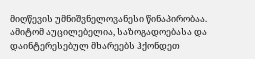მიღწევის უმნიშვნელოვანესი წინაპირობაა. ამიტომ აუცილებელია, საზოგადოებასა და დაინტერესებულ მხარეებს ჰქონდეთ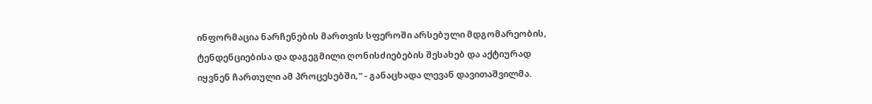ინფორმაცია ნარჩენების მართვის სფეროში არსებული მდგომარეობის, ტენდენციებისა და დაგეგმილი ღონისძიებების შესახებ და აქტიურად იყვნენ ჩართული ამ პროცესებში," - განაცხადა ლევან დავითაშვილმა.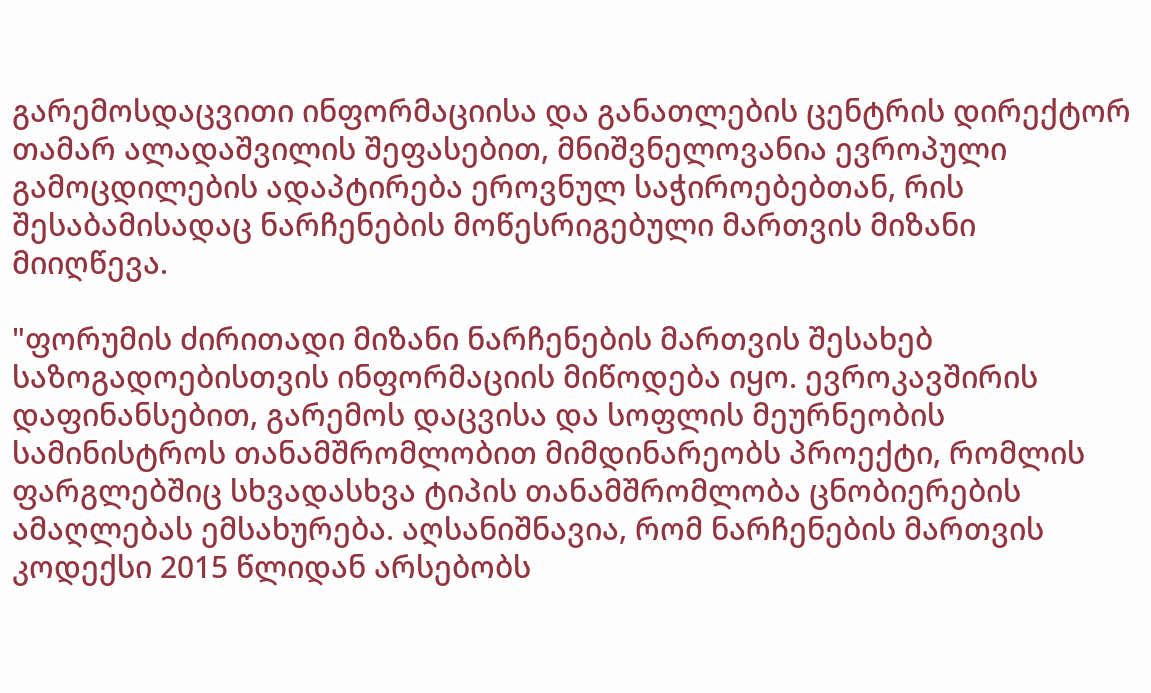გარემოსდაცვითი ინფორმაციისა და განათლების ცენტრის დირექტორ თამარ ალადაშვილის შეფასებით, მნიშვნელოვანია ევროპული გამოცდილების ადაპტირება ეროვნულ საჭიროებებთან, რის შესაბამისადაც ნარჩენების მოწესრიგებული მართვის მიზანი მიიღწევა.

"ფორუმის ძირითადი მიზანი ნარჩენების მართვის შესახებ საზოგადოებისთვის ინფორმაციის მიწოდება იყო. ევროკავშირის დაფინანსებით, გარემოს დაცვისა და სოფლის მეურნეობის სამინისტროს თანამშრომლობით მიმდინარეობს პროექტი, რომლის ფარგლებშიც სხვადასხვა ტიპის თანამშრომლობა ცნობიერების ამაღლებას ემსახურება. აღსანიშნავია, რომ ნარჩენების მართვის კოდექსი 2015 წლიდან არსებობს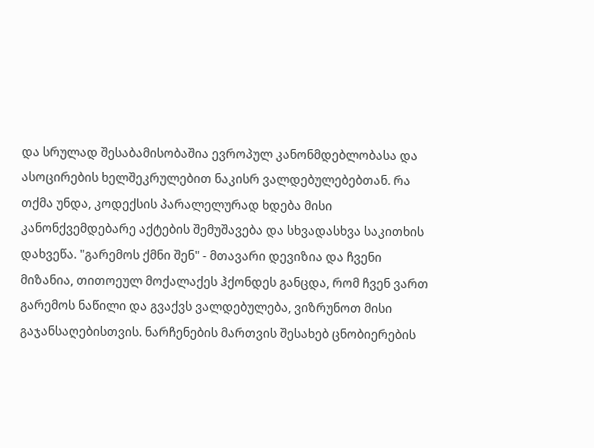და სრულად შესაბამისობაშია ევროპულ კანონმდებლობასა და ასოცირების ხელშეკრულებით ნაკისრ ვალდებულებებთან. რა თქმა უნდა, კოდექსის პარალელურად ხდება მისი კანონქვემდებარე აქტების შემუშავება და სხვადასხვა საკითხის დახვეწა. "გარემოს ქმნი შენ" - მთავარი დევიზია და ჩვენი მიზანია, თითოეულ მოქალაქეს ჰქონდეს განცდა, რომ ჩვენ ვართ გარემოს ნაწილი და გვაქვს ვალდებულება, ვიზრუნოთ მისი გაჯანსაღებისთვის. ნარჩენების მართვის შესახებ ცნობიერების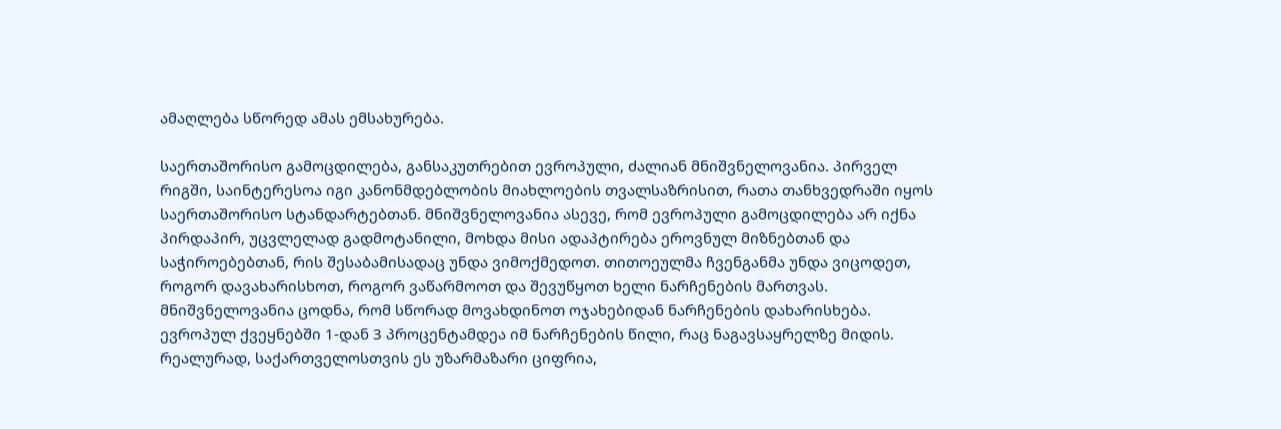ამაღლება სწორედ ამას ემსახურება.

საერთაშორისო გამოცდილება, განსაკუთრებით ევროპული, ძალიან მნიშვნელოვანია. პირველ რიგში, საინტერესოა იგი კანონმდებლობის მიახლოების თვალსაზრისით, რათა თანხვედრაში იყოს საერთაშორისო სტანდარტებთან. მნიშვნელოვანია ასევე, რომ ევროპული გამოცდილება არ იქნა პირდაპირ, უცვლელად გადმოტანილი, მოხდა მისი ადაპტირება ეროვნულ მიზნებთან და საჭიროებებთან, რის შესაბამისადაც უნდა ვიმოქმედოთ. თითოეულმა ჩვენგანმა უნდა ვიცოდეთ, როგორ დავახარისხოთ, როგორ ვაწარმოოთ და შევუწყოთ ხელი ნარჩენების მართვას. მნიშვნელოვანია ცოდნა, რომ სწორად მოვახდინოთ ოჯახებიდან ნარჩენების დახარისხება. ევროპულ ქვეყნებში 1-დან 3 პროცენტამდეა იმ ნარჩენების წილი, რაც ნაგავსაყრელზე მიდის. რეალურად, საქართველოსთვის ეს უზარმაზარი ციფრია,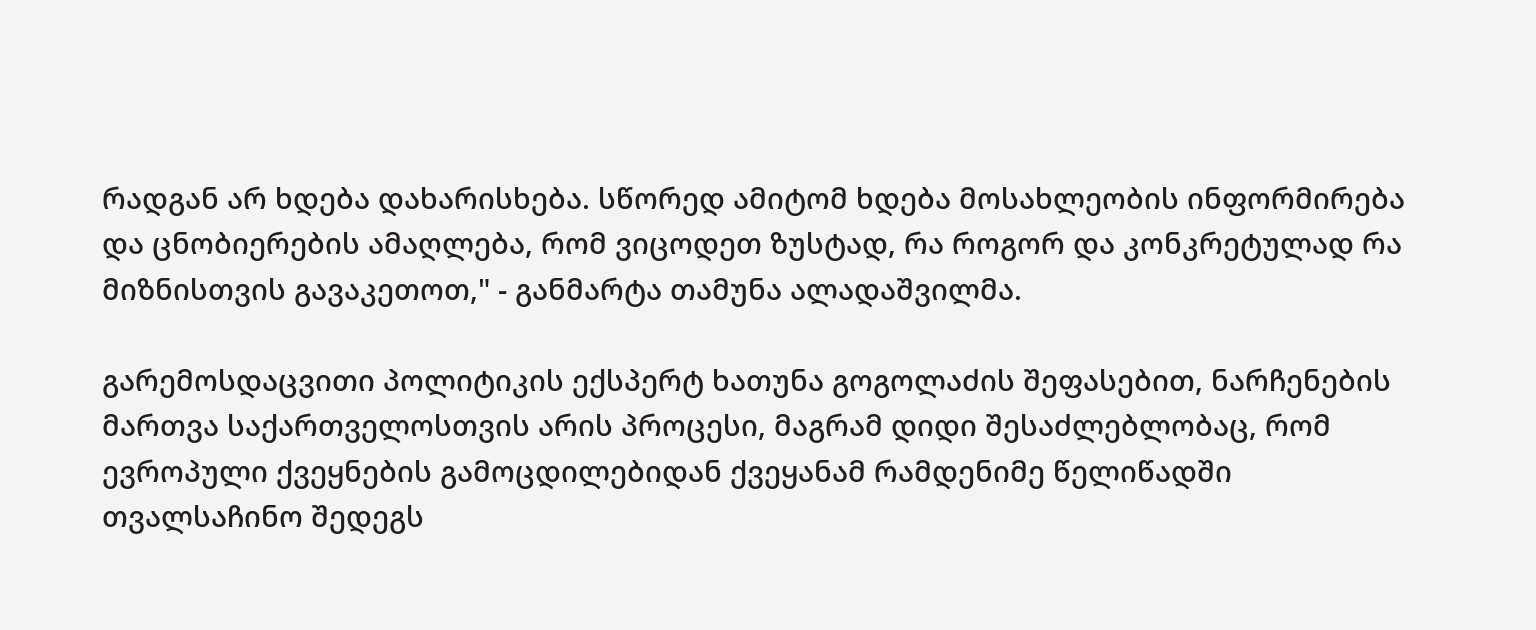რადგან არ ხდება დახარისხება. სწორედ ამიტომ ხდება მოსახლეობის ინფორმირება და ცნობიერების ამაღლება, რომ ვიცოდეთ ზუსტად, რა როგორ და კონკრეტულად რა მიზნისთვის გავაკეთოთ," - განმარტა თამუნა ალადაშვილმა.

გარემოსდაცვითი პოლიტიკის ექსპერტ ხათუნა გოგოლაძის შეფასებით, ნარჩენების მართვა საქართველოსთვის არის პროცესი, მაგრამ დიდი შესაძლებლობაც, რომ ევროპული ქვეყნების გამოცდილებიდან ქვეყანამ რამდენიმე წელიწადში თვალსაჩინო შედეგს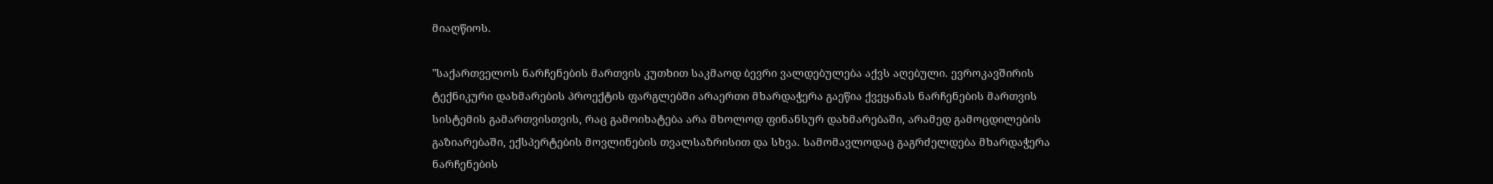მიაღწიოს.

"საქართველოს ნარჩენების მართვის კუთხით საკმაოდ ბევრი ვალდებულება აქვს აღებული. ევროკავშირის ტექნიკური დახმარების პროექტის ფარგლებში არაერთი მხარდაჭერა გაეწია ქვეყანას ნარჩენების მართვის სისტემის გამართვისთვის, რაც გამოიხატება არა მხოლოდ ფინანსურ დახმარებაში, არამედ გამოცდილების გაზიარებაში, ექსპერტების მოვლინების თვალსაზრისით და სხვა. სამომავლოდაც გაგრძელდება მხარდაჭერა ნარჩენების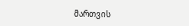მართვის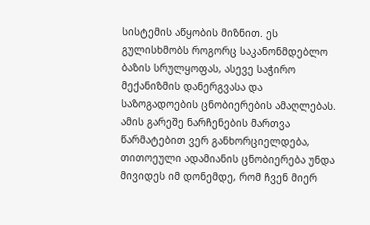სისტემის აწყობის მიზნით. ეს გულისხმობს როგორც საკანონმდებლო ბაზის სრულყოფას, ასევე საჭირო მექანიზმის დანერგვასა და საზოგადოების ცნობიერების ამაღლებას. ამის გარეშე ნარჩენების მართვა წარმატებით ვერ განხორციელდება, თითოეული ადამიანის ცნობიერება უნდა მივიდეს იმ დონემდე, რომ ჩვენ მიერ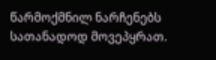წარმოქმნილ ნარჩენებს სათანადოდ მოვეპყრათ.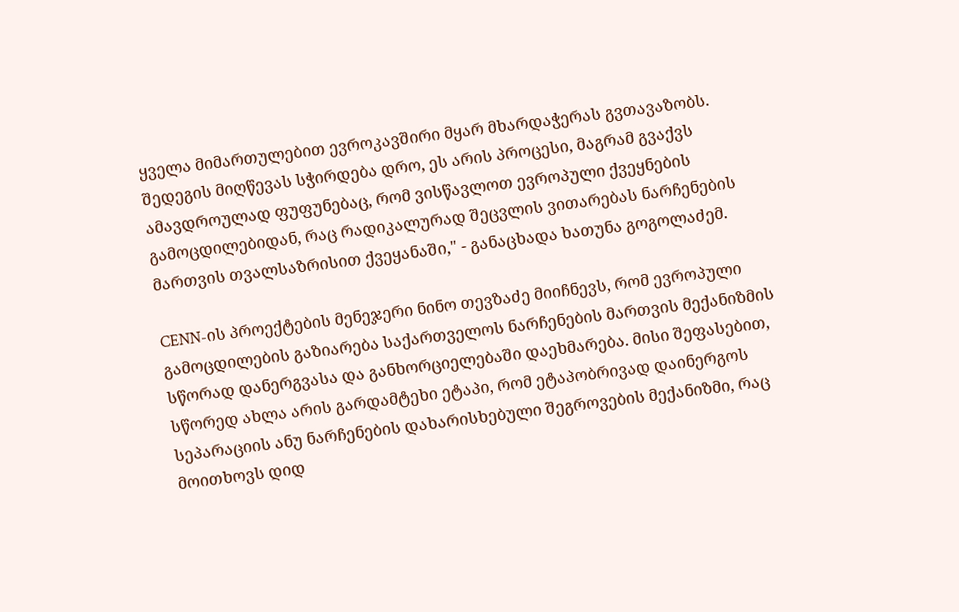ყველა მიმართულებით ევროკავშირი მყარ მხარდაჭერას გვთავაზობს. შედეგის მიღწევას სჭირდება დრო, ეს არის პროცესი, მაგრამ გვაქვს ამავდროულად ფუფუნებაც, რომ ვისწავლოთ ევროპული ქვეყნების გამოცდილებიდან, რაც რადიკალურად შეცვლის ვითარებას ნარჩენების მართვის თვალსაზრისით ქვეყანაში," - განაცხადა ხათუნა გოგოლაძემ.

CENN-ის პროექტების მენეჯერი ნინო თევზაძე მიიჩნევს, რომ ევროპული გამოცდილების გაზიარება საქართველოს ნარჩენების მართვის მექანიზმის სწორად დანერგვასა და განხორციელებაში დაეხმარება. მისი შეფასებით, სწორედ ახლა არის გარდამტეხი ეტაპი, რომ ეტაპობრივად დაინერგოს სეპარაციის ანუ ნარჩენების დახარისხებული შეგროვების მექანიზმი, რაც მოითხოვს დიდ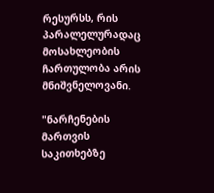რესურსს, რის პარალელურადაც მოსახლეობის ჩართულობა არის მნიშვნელოვანი.

"ნარჩენების მართვის საკითხებზე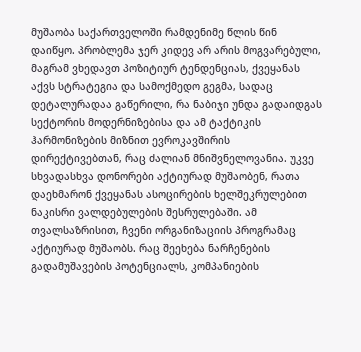მუშაობა საქართველოში რამდენიმე წლის წინ დაიწყო. პრობლემა ჯერ კიდევ არ არის მოგვარებული, მაგრამ ვხედავთ პოზიტიურ ტენდენციას, ქვეყანას აქვს სტრატეგია და სამოქმედო გეგმა, სადაც დეტალურადაა გაწერილი, რა ნაბიჯი უნდა გადაიდგას სექტორის მოდერნიზებისა და ამ ტაქტიკის ჰარმონიზების მიზნით ევროკავშირის დირექტივებთან, რაც ძალიან მნიშვნელოვანია. უკვე სხვადასხვა დონორები აქტიურად მუშაობენ, რათა დაეხმარონ ქვეყანას ასოცირების ხელშეკრულებით ნაკისრი ვალდებულების შესრულებაში. ამ თვალსაზრისით, ჩვენი ორგანიზაციის პროგრამაც აქტიურად მუშაობს. რაც შეეხება ნარჩენების გადამუშავების პოტენციალს, კომპანიების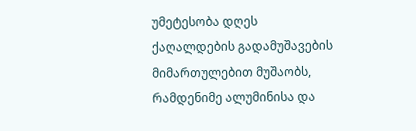უმეტესობა დღეს ქაღალდების გადამუშავების მიმართულებით მუშაობს, რამდენიმე ალუმინისა და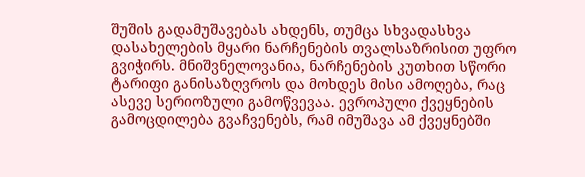შუშის გადამუშავებას ახდენს, თუმცა სხვადასხვა დასახელების მყარი ნარჩენების თვალსაზრისით უფრო გვიჭირს. მნიშვნელოვანია, ნარჩენების კუთხით სწორი ტარიფი განისაზღვროს და მოხდეს მისი ამოღება, რაც ასევე სერიოზული გამოწვევაა. ევროპული ქვეყნების გამოცდილება გვაჩვენებს, რამ იმუშავა ამ ქვეყნებში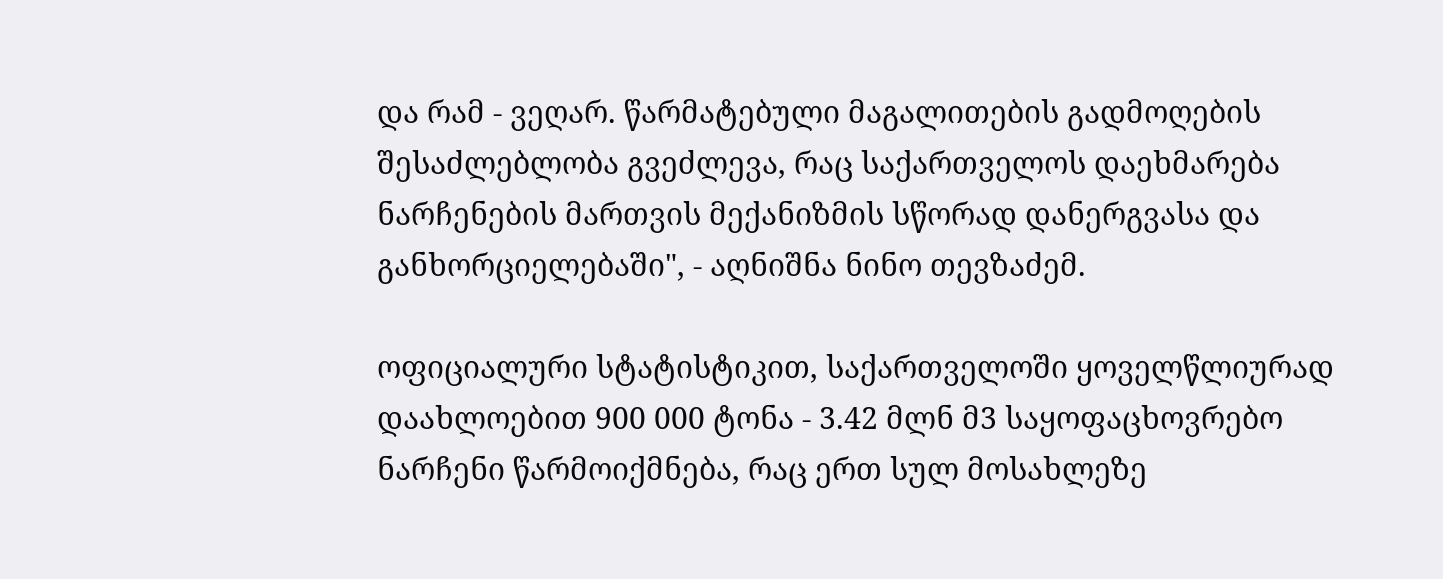და რამ - ვეღარ. წარმატებული მაგალითების გადმოღების შესაძლებლობა გვეძლევა, რაც საქართველოს დაეხმარება ნარჩენების მართვის მექანიზმის სწორად დანერგვასა და განხორციელებაში", - აღნიშნა ნინო თევზაძემ.

ოფიციალური სტატისტიკით, საქართველოში ყოველწლიურად დაახლოებით 900 000 ტონა - 3.42 მლნ მ3 საყოფაცხოვრებო ნარჩენი წარმოიქმნება, რაც ერთ სულ მოსახლეზე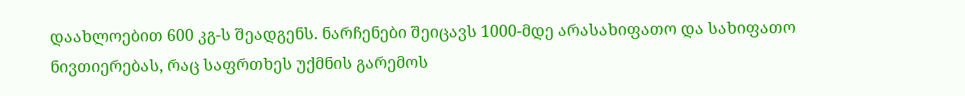დაახლოებით 600 კგ-ს შეადგენს. ნარჩენები შეიცავს 1000-მდე არასახიფათო და სახიფათო ნივთიერებას, რაც საფრთხეს უქმნის გარემოს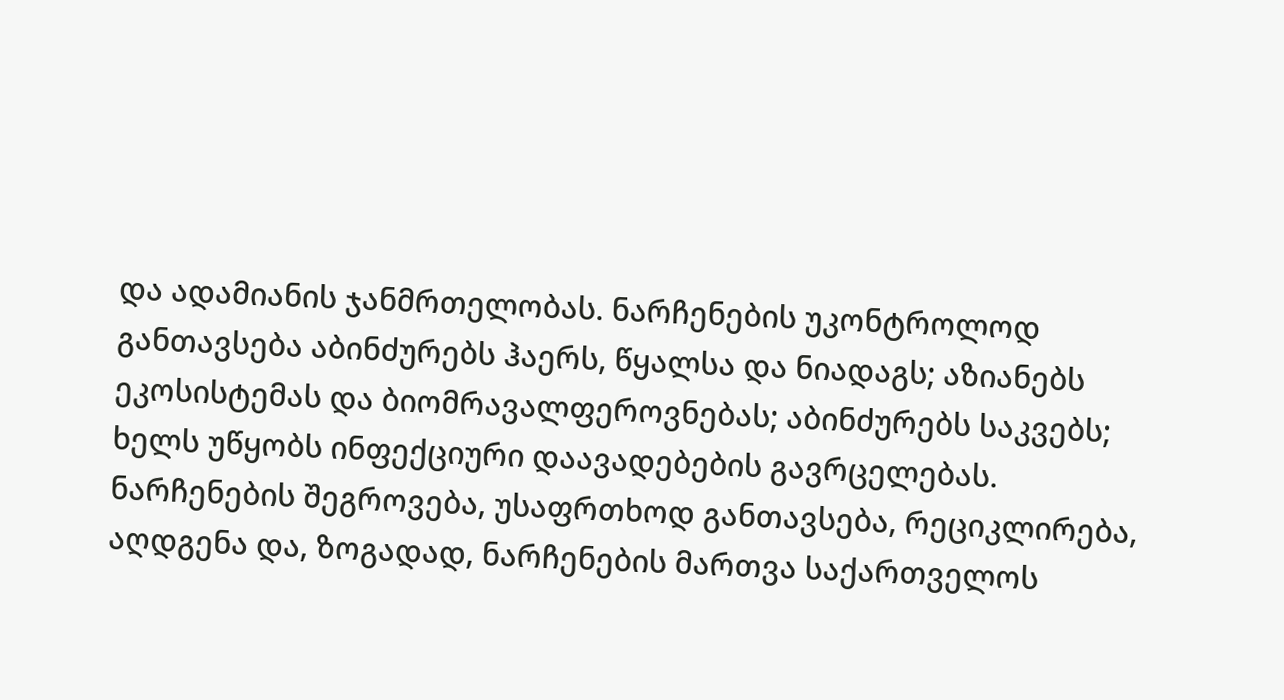და ადამიანის ჯანმრთელობას. ნარჩენების უკონტროლოდ განთავსება აბინძურებს ჰაერს, წყალსა და ნიადაგს; აზიანებს ეკოსისტემას და ბიომრავალფეროვნებას; აბინძურებს საკვებს; ხელს უწყობს ინფექციური დაავადებების გავრცელებას. ნარჩენების შეგროვება, უსაფრთხოდ განთავსება, რეციკლირება, აღდგენა და, ზოგადად, ნარჩენების მართვა საქართველოს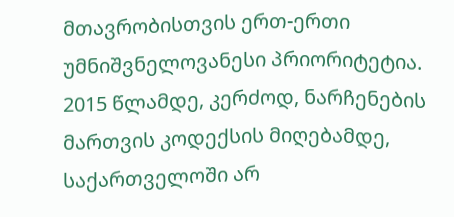მთავრობისთვის ერთ-ერთი უმნიშვნელოვანესი პრიორიტეტია. 2015 წლამდე, კერძოდ, ნარჩენების მართვის კოდექსის მიღებამდე, საქართველოში არ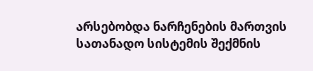არსებობდა ნარჩენების მართვის სათანადო სისტემის შექმნის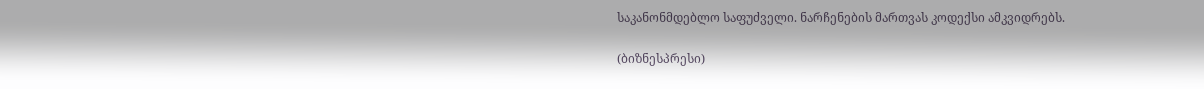საკანონმდებლო საფუძველი. ნარჩენების მართვას კოდექსი ამკვიდრებს.

(ბიზნესპრესი)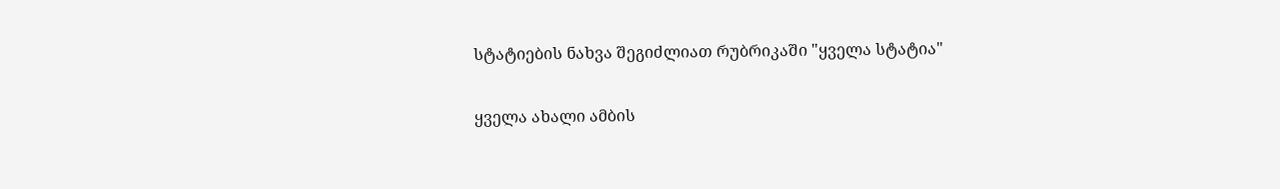სტატიების ნახვა შეგიძლიათ რუბრიკაში "ყველა სტატია"

ყველა ახალი ამბის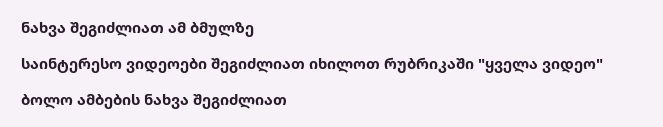ნახვა შეგიძლიათ ამ ბმულზე

საინტერესო ვიდეოები შეგიძლიათ იხილოთ რუბრიკაში "ყველა ვიდეო"

ბოლო ამბების ნახვა შეგიძლიათ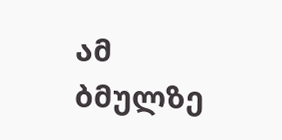ამ ბმულზე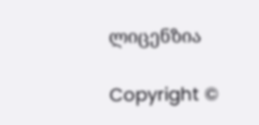ლიცენზია

Copyright ©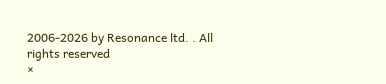2006-2026 by Resonance ltd. . All rights reserved
×